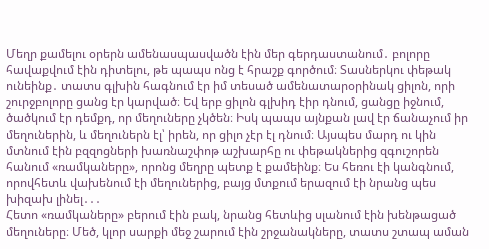Մեղր քամելու օրերն ամենասպասվածն էին մեր գերդաստանում․ բոլորը հավաքվում էին դիտելու, թե պապս ոնց է հրաշք գործում։ Տասներկու փեթակ ունեինք․ տատս գլխին հագնում էր իմ տեսած ամենատարօրինակ ցիլոն, որի շուրջբոլորը ցանց էր կարված։ Եվ երբ ցիլոն գլխիդ էիր դնում, ցանցը իջնում, ծածկում էր դեմքդ, որ մեղուները չկծեն։ Իսկ պապս այնքան լավ էր ճանաչում իր մեղուներին, և մեղուներն էլ՝ իրեն, որ ցիլո չէր էլ դնում։ Այսպես մարդ ու կին մտնում էին բզզոցների խառնաշփոթ աշխարհը ու փեթակներից զգուշորեն հանում «ռամկաները», որոնց մեղրը պետք է քամեինք։ Ես հեռու էի կանգնում, որովհետև վախենում էի մեղուներից, բայց մտքում երազում էի նրանց պես խիզախ լինել․․․
Հետո «ռամկաները» բերում էին բակ, նրանց հետևից սլանում էին խենթացած մեղուները։ Մեծ, կլոր սարքի մեջ շարում էին շրջանակները, տատս շտապ աման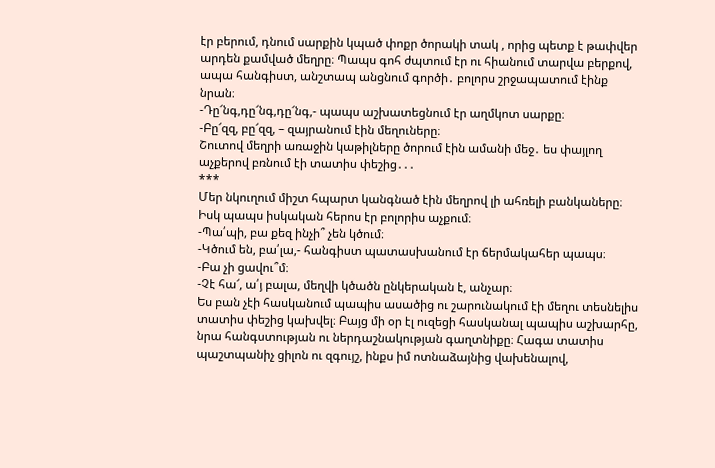էր բերում, դնում սարքին կպած փոքր ծորակի տակ , որից պետք է թափվեր արդեն քամված մեղրը։ Պապս գոհ ժպտում էր ու հիանում տարվա բերքով, ապա հանգիստ, անշտապ անցնում գործի․ բոլորս շրջապատում էինք նրան։
-Դը՜նգ,դը՜նգ,դը՜նգ,- պապս աշխատեցնում էր աղմկոտ սարքը։
-Բը՜զզ, բը՜զզ, – զայրանում էին մեղուները։
Շուտով մեղրի առաջին կաթիլները ծորում էին ամանի մեջ․ ես փայլող աչքերով բռնում էի տատիս փեշից․․․
***
Մեր նկուղում միշտ հպարտ կանգնած էին մեղրով լի ահռելի բանկաները։ Իսկ պապս իսկական հերոս էր բոլորիս աչքում։
-Պա՛պի, բա քեզ ինչի՞ չեն կծում։
-Կծում են, բա՛լա,- հանգիստ պատասխանում էր ճերմակահեր պապս։
-Բա չի ցավու՞մ։
-Չէ հա՜, ա՛յ բալա, մեղվի կծածն ընկերական է, անչար։
Ես բան չէի հասկանում պապիս ասածից ու շարունակում էի մեղու տեսնելիս տատիս փեշից կախվել։ Բայց մի օր էլ ուզեցի հասկանալ պապիս աշխարհը, նրա հանգստության ու ներդաշնակության գաղտնիքը։ Հագա տատիս պաշտպանիչ ցիլոն ու զգույշ, ինքս իմ ոտնաձայնից վախենալով,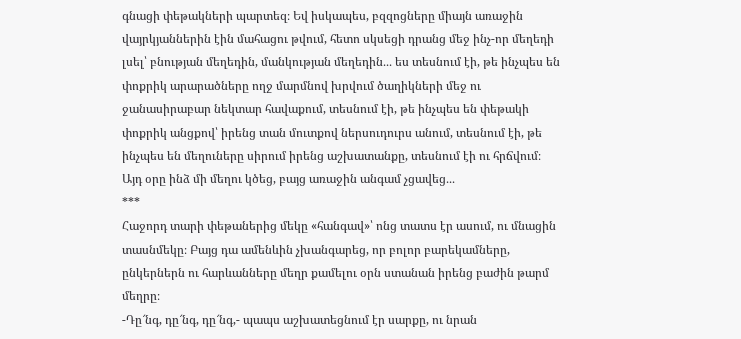գնացի փեթակների պարտեզ։ Եվ իսկապես, բզզոցները միայն առաջին վայրկյաններին էին մահացու թվում, հետո սկսեցի դրանց մեջ ինչ-որ մեղեդի լսել՝ բնության մեղեդին, մանկության մեղեդին․․․ ես տեսնում էի, թե ինչպես են փոքրիկ արարածները ողջ մարմնով խրվում ծաղիկների մեջ ու ջանասիրաբար նեկտար հավաքում, տեսնում էի, թե ինչպես են փեթակի փոքրիկ անցքով՝ իրենց տան մուտքով ներսուդուրս անում, տեսնում էի, թե ինչպես են մեղուները սիրում իրենց աշխատանքը, տեսնում էի ու հրճվում։ Այդ օրը ինձ մի մեղու կծեց, բայց առաջին անգամ չցավեց․․․
***
Հաջորդ տարի փեթաներից մեկը «հանգավ»՝ ոնց տատս էր ասում, ու մնացին տասնմեկը։ Բայց դա ամենևին չխանգարեց, որ բոլոր բարեկամները, ընկերներն ու հարևանները մեղր քամելու օրն ստանան իրենց բաժին թարմ մեղրը։
-Դը՜նգ, դը՜նգ, դը՜նգ,- պապս աշխատեցնում էր սարքը, ու նրան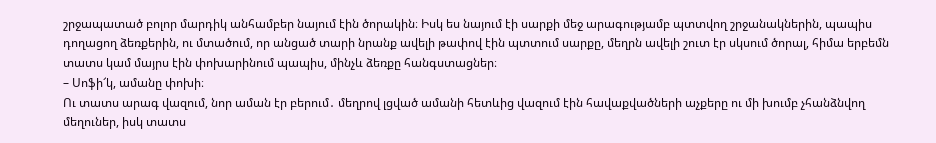շրջապատած բոլոր մարդիկ անհամբեր նայում էին ծորակին։ Իսկ ես նայում էի սարքի մեջ արագությամբ պտտվող շրջանակներին, պապիս դողացող ձեռքերին, ու մտածում, որ անցած տարի նրանք ավելի թափով էին պտտում սարքը, մեղրն ավելի շուտ էր սկսում ծորալ, հիմա երբեմն տատս կամ մայրս էին փոխարինում պապիս, մինչև ձեռքը հանգստացներ։
– Սոֆի՜կ, ամանը փոխի։
Ու տատս արագ վազում, նոր աման էր բերում․ մեղրով լցված ամանի հետևից վազում էին հավաքվածների աչքերը ու մի խումբ չհանձնվող մեղուներ, իսկ տատս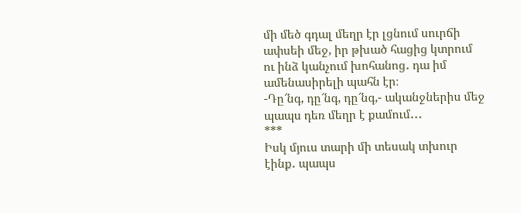մի մեծ գդալ մեղր էր լցնում սուրճի ափսեի մեջ, իր թխած հացից կտրում ու ինձ կանչում խոհանոց․ դա իմ ամենասիրելի պահն էր։
-Դը՜նգ, դը՜նգ, դը՜նգ,- ականջներիս մեջ պապս դեռ մեղր է քամում․․․
***
Իսկ մյուս տարի մի տեսակ տխուր էինք․ պապս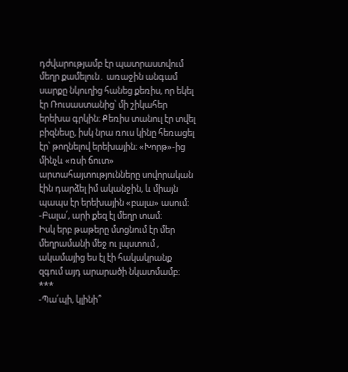դժվարությամբ էր պատրաստվում մեղր քամելուն․ առաջին անգամ սարքը նկուղից հանեց քեռիս, որ եկել էր Ռուսաստանից՝ մի շիկահեր երեխա գրկին։ Քեռիս տանուլ էր տվել բիզնեսը, իսկ նրա ռուս կինը հեռացել էր՝ թողնելով երեխային։ «Խորթ»-ից մինչև «ռսի ճուտ» արտահայտությունները սովորական էին դարձել իմ ականջին, և միայն պապս էր երեխային «բալա» ասում։
-Բալա՛, արի քեզ էլ մեղր տամ։
Իսկ երբ թաթերը մտցնում էր մեր մեղրամանի մեջ ու լպստում , ակամայից ես էլ էի հակակրանք զգում այդ արարածի նկատմամբ։
***
-Պա՛պի, կլինի՞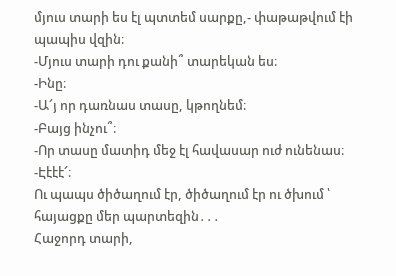մյուս տարի ես էլ պտտեմ սարքը,- փաթաթվում էի պապիս վզին։
-Մյուս տարի դու քանի՞ տարեկան ես։
-Ինը։
-Ա՜յ որ դառնաս տասը, կթողնեմ։
-Բայց ինչու՞։
-Որ տասը մատիդ մեջ էլ հավասար ուժ ունենաս։
-Էէէէ՜։
Ու պապս ծիծաղում էր, ծիծաղում էր ու ծխում ՝ հայացքը մեր պարտեզին․․․
Հաջորդ տարի,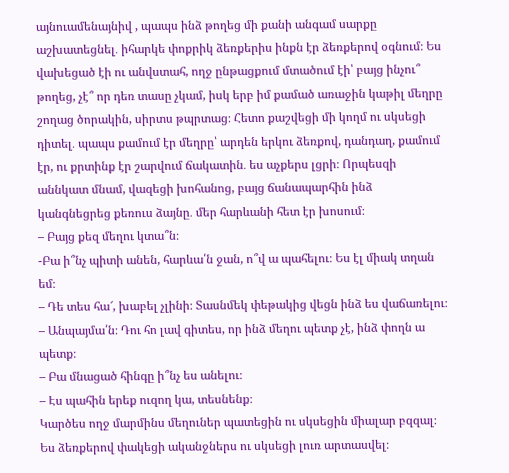այնուամենայնիվ , պապս ինձ թողեց մի քանի անգամ սարքը աշխատեցնել․ իհարկե փոքրիկ ձեռքերիս ինքն էր ձեռքերով օգնում։ Ես վախեցած էի ու անվստահ, ողջ ընթացքում մտածում էի՝ բայց ինչու՞ թողեց, չէ՞ որ դեռ տասը չկամ, իսկ երբ իմ քամած առաջին կաթիլ մեղրը շողաց ծորակին, սիրտս թպրտաց։ Հետո քաշվեցի մի կողմ ու սկսեցի դիտել․ պապս քամում էր մեղրը՝ արդեն երկու ձեռքով, դանդաղ, քամում էր, ու քրտինք էր շարվում ճակատին․ ես աչքերս լցրի։ Որպեսզի աննկատ մնամ, վազեցի խոհանոց, բայց ճանապարհին ինձ կանգնեցրեց քեռուս ձայնը․ մեր հարևանի հետ էր խոսում։
– Բայց քեզ մեղու կտա՞ն։
-Բա ի՞նչ պիտի անեն, հարևա՛ն ջան, ո՞վ ա պահելու։ Ես էլ միակ տղան եմ։
– Դե տես հա՜, խաբել չլինի։ Տասնմեկ փեթակից վեցն ինձ ես վաճառելու։
– Անպայմա՛ն։ Դու հո լավ գիտես, որ ինձ մեղու պետք չէ, ինձ փողն ա պետք։
– Բա մնացած հինգը ի՞նչ ես անելու։
– Էս պահին երեք ուզող կա, տեսնենք։
Կարծես ողջ մարմինս մեղուներ պատեցին ու սկսեցին միալար բզզալ։ Ես ձեռքերով փակեցի ականջներս ու սկսեցի լուռ արտասվել։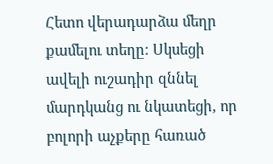Հետո վերադարձա մեղր քամելու տեղը։ Սկսեցի ավելի ուշադիր զննել մարդկանց ու նկատեցի, որ բոլորի աչքերը հառած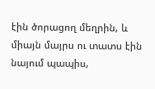էին ծորացող մեղրին, և միայն մայրս ու տատս էին նայում պապիս,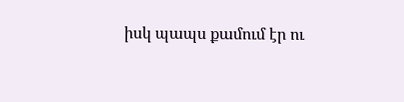իսկ պապս քամում էր ու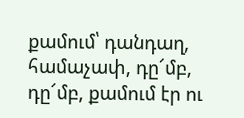քամում՝ դանդաղ, համաչափ, դը՜մբ, դը՜մբ, քամում էր ու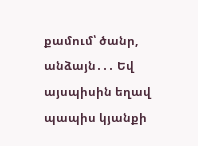քամում՝ ծանր, անձայն․․․ Եվ այսպիսին եղավ պապիս կյանքի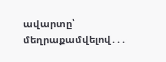ավարտը՝ մեղրաքամվելով․․․